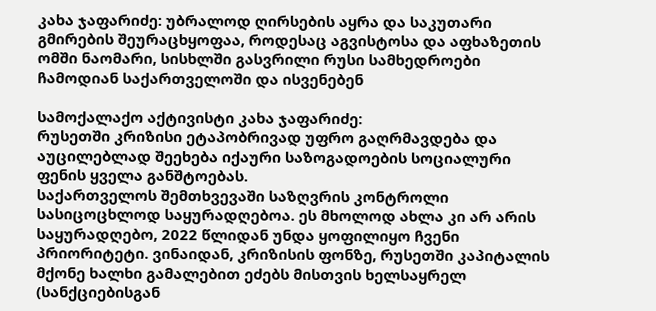კახა ჯაფარიძე: უბრალოდ ღირსების აყრა და საკუთარი გმირების შეურაცხყოფაა, როდესაც აგვისტოსა და აფხაზეთის ომში ნაომარი, სისხლში გასვრილი რუსი სამხედროები ჩამოდიან საქართველოში და ისვენებენ

სამოქალაქო აქტივისტი კახა ჯაფარიძე:
რუსეთში კრიზისი ეტაპობრივად უფრო გაღრმავდება და აუცილებლად შეეხება იქაური საზოგადოების სოციალური ფენის ყველა განშტოებას.
საქართველოს შემთხვევაში საზღვრის კონტროლი სასიცოცხლოდ საყურადღებოა. ეს მხოლოდ ახლა კი არ არის საყურადღებო, 2022 წლიდან უნდა ყოფილიყო ჩვენი პრიორიტეტი. ვინაიდან, კრიზისის ფონზე, რუსეთში კაპიტალის მქონე ხალხი გამალებით ეძებს მისთვის ხელსაყრელ (სანქციებისგან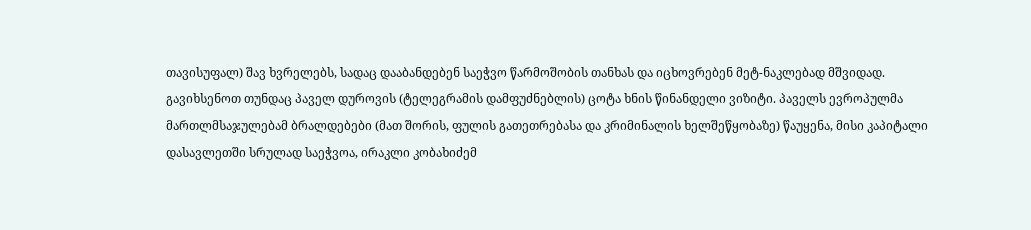თავისუფალ) შავ ხვრელებს, სადაც დააბანდებენ საეჭვო წარმოშობის თანხას და იცხოვრებენ მეტ-ნაკლებად მშვიდად.
გავიხსენოთ თუნდაც პაველ დუროვის (ტელეგრამის დამფუძნებლის) ცოტა ხნის წინანდელი ვიზიტი. პაველს ევროპულმა მართლმსაჯულებამ ბრალდებები (მათ შორის, ფულის გათეთრებასა და კრიმინალის ხელშეწყობაზე) წაუყენა, მისი კაპიტალი დასავლეთში სრულად საეჭვოა, ირაკლი კობახიძემ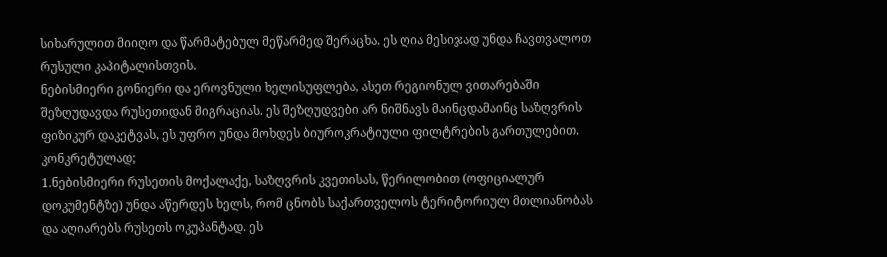სიხარულით მიიღო და წარმატებულ მეწარმედ შერაცხა. ეს ღია მესიჯად უნდა ჩავთვალოთ რუსული კაპიტალისთვის.
ნებისმიერი გონიერი და ეროვნული ხელისუფლება, ასეთ რეგიონულ ვითარებაში შეზღუდავდა რუსეთიდან მიგრაციას. ეს შეზღუდვები არ ნიშნავს მაინცდამაინც საზღვრის ფიზიკურ დაკეტვას, ეს უფრო უნდა მოხდეს ბიუროკრატიული ფილტრების გართულებით.
კონკრეტულად;
1.ნებისმიერი რუსეთის მოქალაქე, საზღვრის კვეთისას, წერილობით (ოფიციალურ დოკუმენტზე) უნდა აწერდეს ხელს, რომ ცნობს საქართველოს ტერიტორიულ მთლიანობას და აღიარებს რუსეთს ოკუპანტად. ეს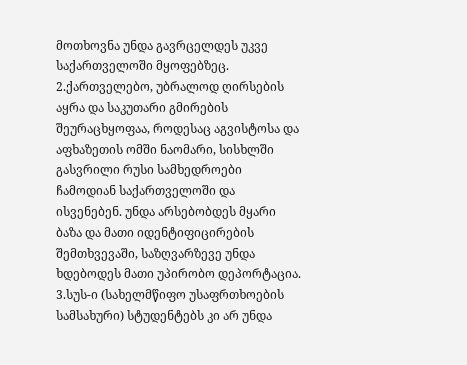მოთხოვნა უნდა გავრცელდეს უკვე საქართველოში მყოფებზეც.
2.ქართველებო, უბრალოდ ღირსების აყრა და საკუთარი გმირების შეურაცხყოფაა, როდესაც აგვისტოსა და აფხაზეთის ომში ნაომარი, სისხლში გასვრილი რუსი სამხედროები ჩამოდიან საქართველოში და ისვენებენ. უნდა არსებობდეს მყარი ბაზა და მათი იდენტიფიცირების
შემთხვევაში, საზღვარზევე უნდა ხდებოდეს მათი უპირობო დეპორტაცია.
3.სუს-ი (სახელმწიფო უსაფრთხოების სამსახური) სტუდენტებს კი არ უნდა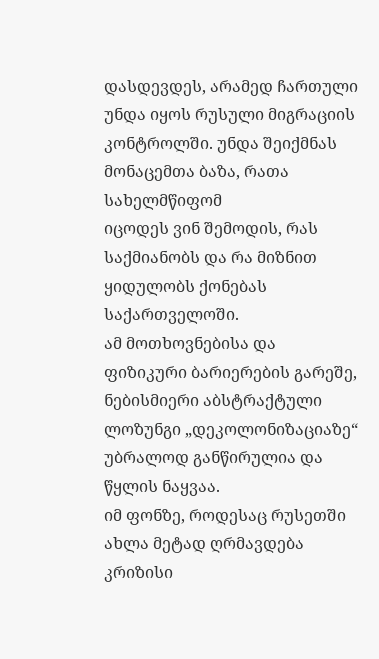დასდევდეს, არამედ ჩართული უნდა იყოს რუსული მიგრაციის კონტროლში. უნდა შეიქმნას მონაცემთა ბაზა, რათა სახელმწიფომ
იცოდეს ვინ შემოდის, რას საქმიანობს და რა მიზნით ყიდულობს ქონებას საქართველოში.
ამ მოთხოვნებისა და ფიზიკური ბარიერების გარეშე, ნებისმიერი აბსტრაქტული ლოზუნგი „დეკოლონიზაციაზე“ უბრალოდ განწირულია და წყლის ნაყვაა.
იმ ფონზე, როდესაც რუსეთში ახლა მეტად ღრმავდება კრიზისი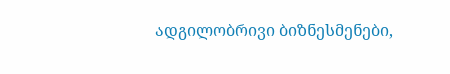ადგილობრივი ბიზნესმენები,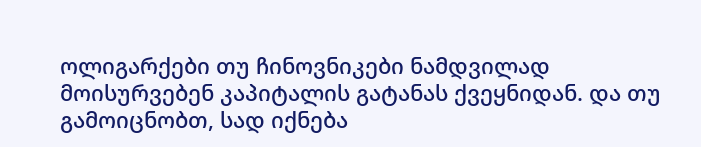ოლიგარქები თუ ჩინოვნიკები ნამდვილად მოისურვებენ კაპიტალის გატანას ქვეყნიდან. და თუ გამოიცნობთ, სად იქნება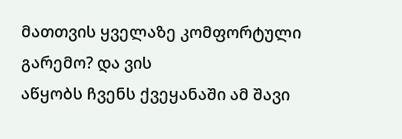მათთვის ყველაზე კომფორტული გარემო? და ვის
აწყობს ჩვენს ქვეყანაში ამ შავი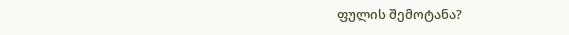ფულის შემოტანა?